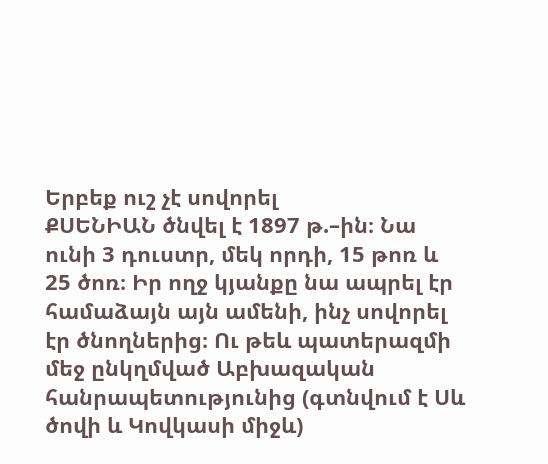Երբեք ուշ չէ սովորել
ՔՍԵՆԻԱՆ ծնվել է 1897 թ.–ին։ Նա ունի 3 դուստր, մեկ որդի, 15 թոռ և 25 ծոռ։ Իր ողջ կյանքը նա ապրել էր համաձայն այն ամենի, ինչ սովորել էր ծնողներից։ Ու թեև պատերազմի մեջ ընկղմված Աբխազական հանրապետությունից (գտնվում է Սև ծովի և Կովկասի միջև)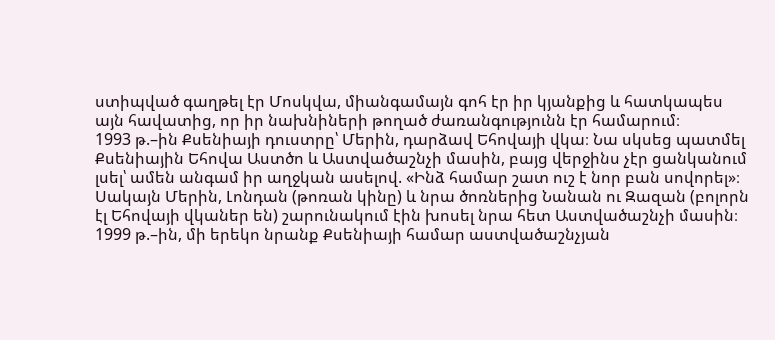ստիպված գաղթել էր Մոսկվա, միանգամայն գոհ էր իր կյանքից և հատկապես այն հավատից, որ իր նախնիների թողած ժառանգությունն էր համարում։
1993 թ.–ին Քսենիայի դուստրը՝ Մերին, դարձավ Եհովայի վկա։ Նա սկսեց պատմել Քսենիային Եհովա Աստծո և Աստվածաշնչի մասին, բայց վերջինս չէր ցանկանում լսել՝ ամեն անգամ իր աղջկան ասելով. «Ինձ համար շատ ուշ է նոր բան սովորել»։
Սակայն Մերին, Լոնդան (թոռան կինը) և նրա ծոռներից Նանան ու Զազան (բոլորն էլ Եհովայի վկաներ են) շարունակում էին խոսել նրա հետ Աստվածաշնչի մասին։ 1999 թ.–ին, մի երեկո նրանք Քսենիայի համար աստվածաշնչյան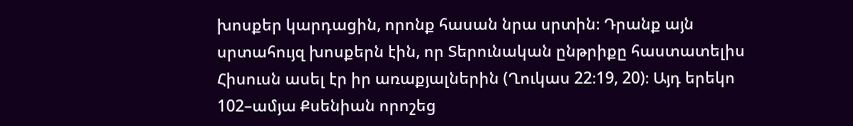խոսքեր կարդացին, որոնք հասան նրա սրտին։ Դրանք այն սրտահույզ խոսքերն էին, որ Տերունական ընթրիքը հաստատելիս Հիսուսն ասել էր իր առաքյալներին (Ղուկաս 22։19, 20)։ Այդ երեկո 102–ամյա Քսենիան որոշեց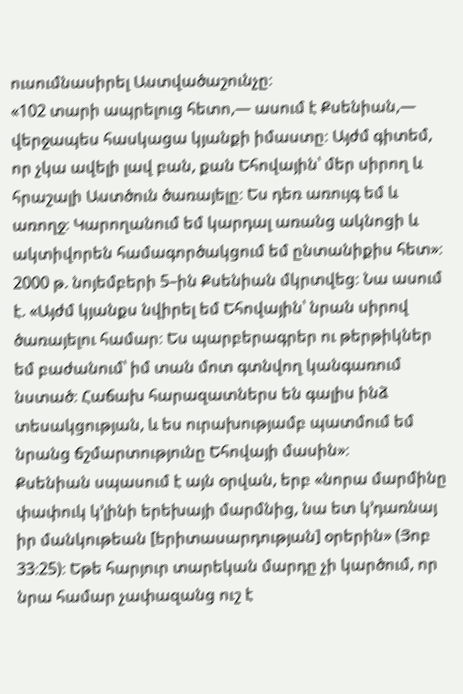ուսումնասիրել Աստվածաշունչը։
«102 տարի ապրելուց հետո,— ասում է Քսենիան,— վերջապես հասկացա կյանքի իմաստը։ Այժմ գիտեմ, որ չկա ավելի լավ բան, քան Եհովային՝ մեր սիրող և հրաշալի Աստծուն ծառայելը։ Ես դեռ առույգ եմ և առողջ։ Կարողանում եմ կարդալ առանց ակնոցի և ակտիվորեն համագործակցում եմ ընտանիքիս հետ»։
2000 թ. նոյեմբերի 5–ին Քսենիան մկրտվեց։ Նա ասում է. «Այժմ կյանքս նվիրել եմ Եհովային՝ նրան սիրով ծառայելու համար։ Ես պարբերագրեր ու թերթիկներ եմ բաժանում՝ իմ տան մոտ գտնվող կանգառում նստած։ Հաճախ հարազատներս են գալիս ինձ տեսակցության, և ես ուրախությամբ պատմում եմ նրանց ճշմարտությունը Եհովայի մասին»։
Քսենիան սպասում է այն օրվան, երբ «նորա մարմինը փափուկ կ’լինի երեխայի մարմնից, նա ետ կ’դառնայ իր մանկութեան [երիտասարդության] օրերին» (Յոբ 33։25)։ Եթե հարյուր տարեկան մարդը չի կարծում, որ նրա համար չափազանց ուշ է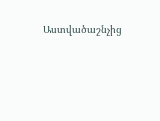Աստվածաշնչից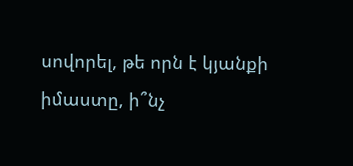սովորել, թե որն է կյանքի իմաստը, ի՞նչ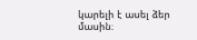կարելի է ասել ձեր մասին։